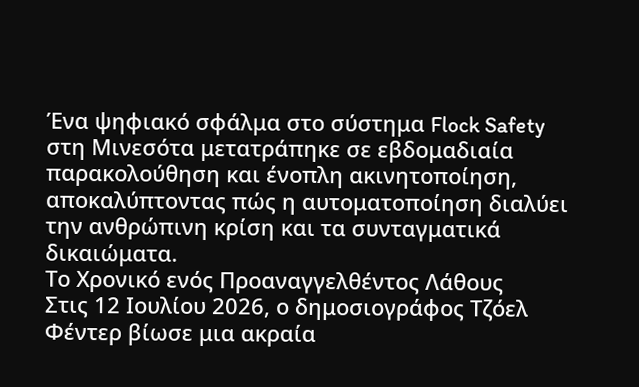Ένα ψηφιακό σφάλμα στο σύστημα Flock Safety στη Μινεσότα μετατράπηκε σε εβδομαδιαία παρακολούθηση και ένοπλη ακινητοποίηση, αποκαλύπτοντας πώς η αυτοματοποίηση διαλύει την ανθρώπινη κρίση και τα συνταγματικά δικαιώματα.
Το Χρονικό ενός Προαναγγελθέντος Λάθους
Στις 12 Ιουλίου 2026, ο δημοσιογράφος Τζόελ Φέντερ βίωσε μια ακραία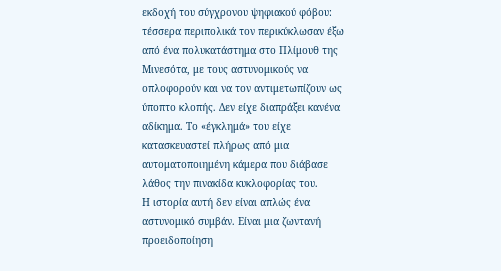εκδοχή του σύγχρονου ψηφιακού φόβου: τέσσερα περιπολικά τον περικύκλωσαν έξω από ένα πολυκατάστημα στο Πλίμουθ της Μινεσότα, με τους αστυνομικούς να οπλοφορούν και να τον αντιμετωπίζουν ως ύποπτο κλοπής. Δεν είχε διαπράξει κανένα αδίκημα. Το «έγκλημά» του είχε κατασκευαστεί πλήρως από μια αυτοματοποιημένη κάμερα που διάβασε λάθος την πινακίδα κυκλοφορίας του.
Η ιστορία αυτή δεν είναι απλώς ένα αστυνομικό συμβάν. Είναι μια ζωντανή προειδοποίηση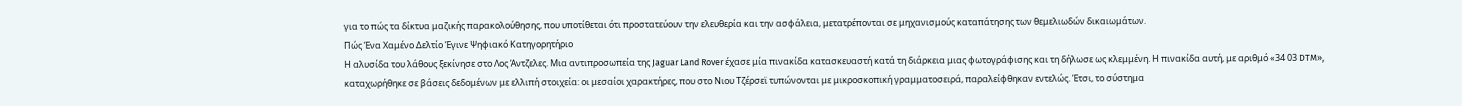για το πώς τα δίκτυα μαζικής παρακολούθησης, που υποτίθεται ότι προστατεύουν την ελευθερία και την ασφάλεια, μετατρέπονται σε μηχανισμούς καταπάτησης των θεμελιωδών δικαιωμάτων.
Πώς Ένα Χαμένο Δελτίο Έγινε Ψηφιακό Κατηγορητήριο
Η αλυσίδα του λάθους ξεκίνησε στο Λος Άντζελες. Μια αντιπροσωπεία της Jaguar Land Rover έχασε μία πινακίδα κατασκευαστή κατά τη διάρκεια μιας φωτογράφισης και τη δήλωσε ως κλεμμένη. Η πινακίδα αυτή, με αριθμό «34 03 DTM», καταχωρήθηκε σε βάσεις δεδομένων με ελλιπή στοιχεία: οι μεσαίοι χαρακτήρες, που στο Νιου Τζέρσεϊ τυπώνονται με μικροσκοπική γραμματοσειρά, παραλείφθηκαν εντελώς. Έτσι, το σύστημα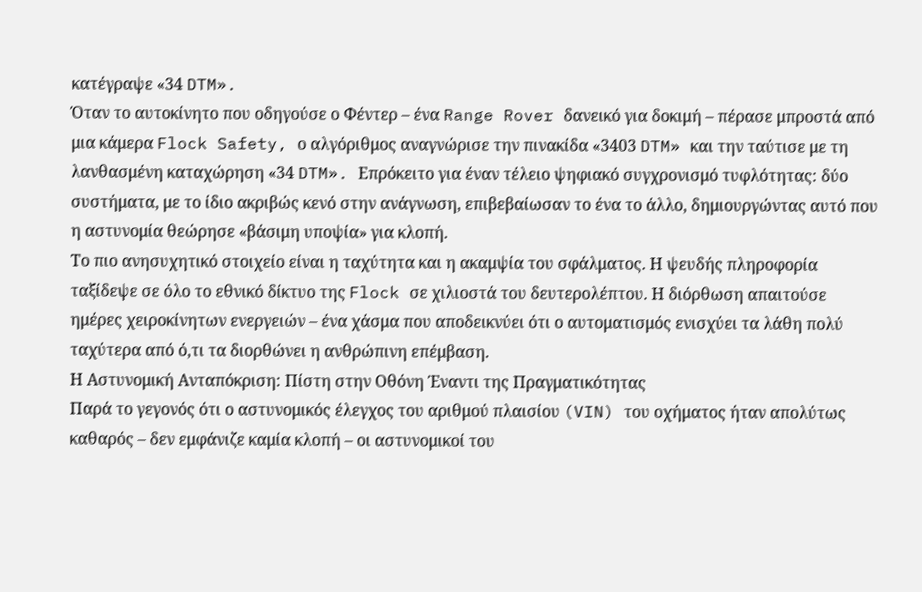κατέγραψε «34 DTM».
Όταν το αυτοκίνητο που οδηγούσε ο Φέντερ – ένα Range Rover δανεικό για δοκιμή – πέρασε μπροστά από μια κάμερα Flock Safety, ο αλγόριθμος αναγνώρισε την πινακίδα «3403 DTM» και την ταύτισε με τη λανθασμένη καταχώρηση «34 DTM». Επρόκειτο για έναν τέλειο ψηφιακό συγχρονισμό τυφλότητας: δύο συστήματα, με το ίδιο ακριβώς κενό στην ανάγνωση, επιβεβαίωσαν το ένα το άλλο, δημιουργώντας αυτό που η αστυνομία θεώρησε «βάσιμη υποψία» για κλοπή.
Το πιο ανησυχητικό στοιχείο είναι η ταχύτητα και η ακαμψία του σφάλματος. Η ψευδής πληροφορία ταξίδεψε σε όλο το εθνικό δίκτυο της Flock σε χιλιοστά του δευτερολέπτου. Η διόρθωση απαιτούσε ημέρες χειροκίνητων ενεργειών – ένα χάσμα που αποδεικνύει ότι ο αυτοματισμός ενισχύει τα λάθη πολύ ταχύτερα από ό,τι τα διορθώνει η ανθρώπινη επέμβαση.
Η Αστυνομική Ανταπόκριση: Πίστη στην Οθόνη Έναντι της Πραγματικότητας
Παρά το γεγονός ότι ο αστυνομικός έλεγχος του αριθμού πλαισίου (VIN) του οχήματος ήταν απολύτως καθαρός – δεν εμφάνιζε καμία κλοπή – οι αστυνομικοί του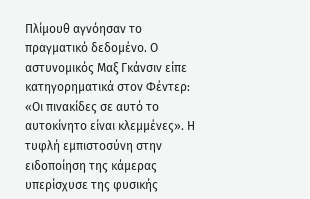Πλίμουθ αγνόησαν το πραγματικό δεδομένο. Ο αστυνομικός Μαξ Γκάνσιν είπε κατηγορηματικά στον Φέντερ: «Οι πινακίδες σε αυτό το αυτοκίνητο είναι κλεμμένες». Η τυφλή εμπιστοσύνη στην ειδοποίηση της κάμερας υπερίσχυσε της φυσικής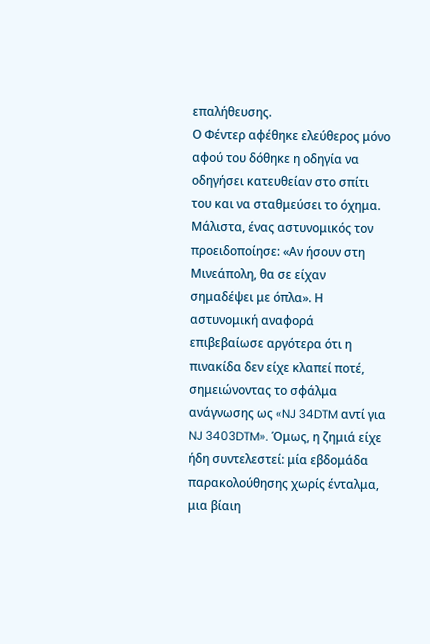επαλήθευσης.
Ο Φέντερ αφέθηκε ελεύθερος μόνο αφού του δόθηκε η οδηγία να οδηγήσει κατευθείαν στο σπίτι του και να σταθμεύσει το όχημα. Μάλιστα, ένας αστυνομικός τον προειδοποίησε: «Αν ήσουν στη Μινεάπολη, θα σε είχαν σημαδέψει με όπλα». Η αστυνομική αναφορά επιβεβαίωσε αργότερα ότι η πινακίδα δεν είχε κλαπεί ποτέ, σημειώνοντας το σφάλμα ανάγνωσης ως «NJ 34DTM αντί για NJ 3403DTM». Όμως, η ζημιά είχε ήδη συντελεστεί: μία εβδομάδα παρακολούθησης χωρίς ένταλμα, μια βίαιη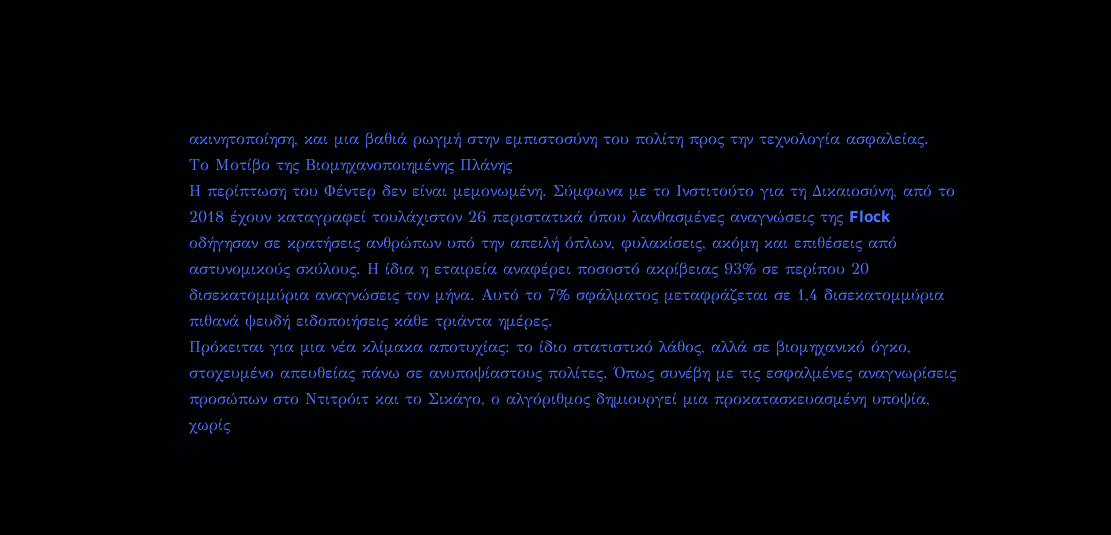ακινητοποίηση, και μια βαθιά ρωγμή στην εμπιστοσύνη του πολίτη προς την τεχνολογία ασφαλείας.
Το Μοτίβο της Βιομηχανοποιημένης Πλάνης
Η περίπτωση του Φέντερ δεν είναι μεμονωμένη. Σύμφωνα με το Ινστιτούτο για τη Δικαιοσύνη, από το 2018 έχουν καταγραφεί τουλάχιστον 26 περιστατικά όπου λανθασμένες αναγνώσεις της Flock οδήγησαν σε κρατήσεις ανθρώπων υπό την απειλή όπλων, φυλακίσεις, ακόμη και επιθέσεις από αστυνομικούς σκύλους. Η ίδια η εταιρεία αναφέρει ποσοστό ακρίβειας 93% σε περίπου 20 δισεκατομμύρια αναγνώσεις τον μήνα. Αυτό το 7% σφάλματος μεταφράζεται σε 1,4 δισεκατομμύρια πιθανά ψευδή ειδοποιήσεις κάθε τριάντα ημέρες.
Πρόκειται για μια νέα κλίμακα αποτυχίας: το ίδιο στατιστικό λάθος, αλλά σε βιομηχανικό όγκο, στοχευμένο απευθείας πάνω σε ανυποψίαστους πολίτες. Όπως συνέβη με τις εσφαλμένες αναγνωρίσεις προσώπων στο Ντιτρόιτ και το Σικάγο, ο αλγόριθμος δημιουργεί μια προκατασκευασμένη υποψία, χωρίς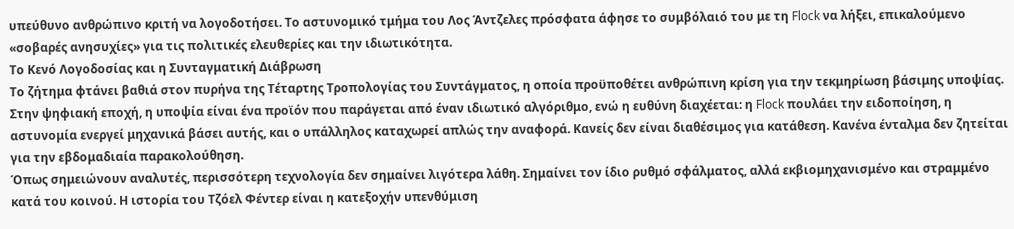υπεύθυνο ανθρώπινο κριτή να λογοδοτήσει. Το αστυνομικό τμήμα του Λος Άντζελες πρόσφατα άφησε το συμβόλαιό του με τη Flock να λήξει, επικαλούμενο «σοβαρές ανησυχίες» για τις πολιτικές ελευθερίες και την ιδιωτικότητα.
Το Κενό Λογοδοσίας και η Συνταγματική Διάβρωση
Το ζήτημα φτάνει βαθιά στον πυρήνα της Τέταρτης Τροπολογίας του Συντάγματος, η οποία προϋποθέτει ανθρώπινη κρίση για την τεκμηρίωση βάσιμης υποψίας. Στην ψηφιακή εποχή, η υποψία είναι ένα προϊόν που παράγεται από έναν ιδιωτικό αλγόριθμο, ενώ η ευθύνη διαχέεται: η Flock πουλάει την ειδοποίηση, η αστυνομία ενεργεί μηχανικά βάσει αυτής, και ο υπάλληλος καταχωρεί απλώς την αναφορά. Κανείς δεν είναι διαθέσιμος για κατάθεση. Κανένα ένταλμα δεν ζητείται για την εβδομαδιαία παρακολούθηση.
Όπως σημειώνουν αναλυτές, περισσότερη τεχνολογία δεν σημαίνει λιγότερα λάθη. Σημαίνει τον ίδιο ρυθμό σφάλματος, αλλά εκβιομηχανισμένο και στραμμένο κατά του κοινού. Η ιστορία του Τζόελ Φέντερ είναι η κατεξοχήν υπενθύμιση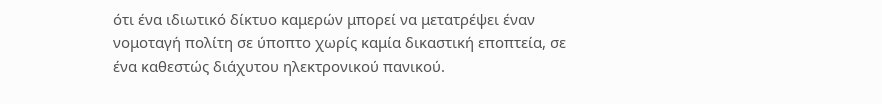ότι ένα ιδιωτικό δίκτυο καμερών μπορεί να μετατρέψει έναν νομοταγή πολίτη σε ύποπτο χωρίς καμία δικαστική εποπτεία, σε ένα καθεστώς διάχυτου ηλεκτρονικού πανικού.